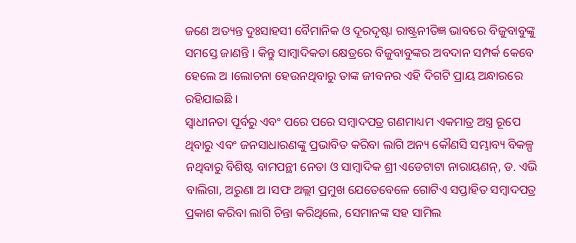ଜଣେ ଅତ୍ୟନ୍ତ ଦୁଃସାହସୀ ବୈମାନିକ ଓ ଦୂରଦୃଷ୍ଟା ରାଷ୍ଟ୍ରନୀତିଜ୍ଞ ଭାବରେ ବିଜୁବାବୁଙ୍କୁ ସମସ୍ତେ ଜାଣନ୍ତି । କିନ୍ତୁ ସାମ୍ବାଦିକତା କ୍ଷେତ୍ରରେ ବିଜୁବାବୁଙ୍କର ଅବଦାନ ସମ୍ପର୍କ କେବେ ହେଲେ ଅ ।ଲୋଚନା ହେଉନଥିବାରୁ ତାଙ୍କ ଜୀବନର ଏହି ଦିଗଟି ପ୍ରାୟ ଅନ୍ଧାରରେ ରହିଯାଇଛି ।
ସ୍ୱାଧୀନତା ପୂର୍ବରୁ ଏବଂ ପରେ ପରେ ସମ୍ବାଦପତ୍ର ଗଣମାଧ୍ୟମ ଏକମାତ୍ର ଅସ୍ତ୍ର ରୂପେ ଥିବାରୁ ଏବଂ ଜନସାଧାରଣଙ୍କୁ ପ୍ରଭାବିତ କରିବା ଲାଗି ଅନ୍ୟ କୌଣସି ସମ୍ଭାବ୍ୟ ବିକଳ୍ପ ନଥିବାରୁ ବିଶିଷ୍ଟ ବାମପନ୍ଥୀ ନେତା ଓ ସାମ୍ବାଦିକ ଶ୍ରୀ ଏଡେଟାଟା ନାରାୟଣନ୍, ଡ. ଏଭି ବାଲିଗା, ଅରୁଣା ଅ ।ସଫ ଅଲ୍ଲୀ ପ୍ରମୁଖ ଯେତେବେଳେ ଗୋଟିଏ ସପ୍ତାହିତ ସମ୍ବାଦପତ୍ର ପ୍ରକାଶ କରିବା ଲାଗି ଚିନ୍ତା କରିଥିଲେ, ସେମାନଙ୍କ ସହ ସାମିଲ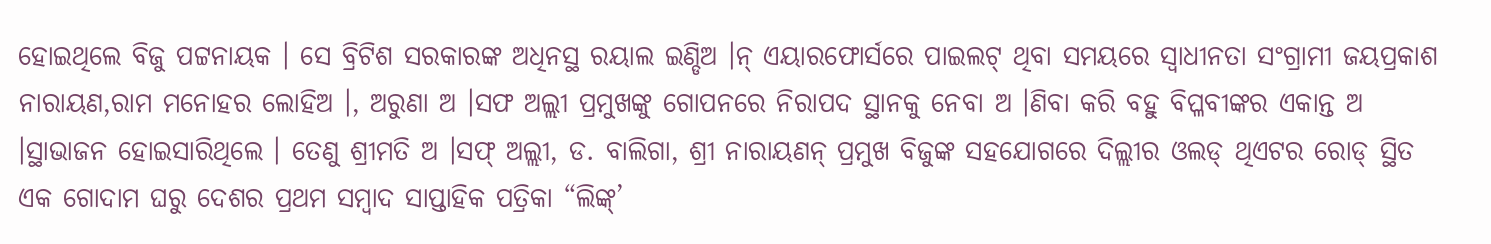ହୋଇଥିଲେ ବିଜୁ ପଟ୍ଟନାୟକ । ସେ ବ୍ରିଟିଶ ସରକାରଙ୍କ ଅଧିନସ୍ଥ ରୟାଲ ଇଣ୍ଡିଅ ।ନ୍ ଏୟାରଫୋର୍ସରେ ପାଇଲଟ୍ ଥିବା ସମୟରେ ସ୍ୱାଧୀନତା ସଂଗ୍ରାମୀ ଜୟପ୍ରକାଶ ନାରାୟଣ,ରାମ ମନୋହର ଲୋହିଅ ।, ଅରୁଣା ଅ ।ସଫ ଅଲ୍ଲୀ ପ୍ରମୁଖଙ୍କୁ ଗୋପନରେ ନିରାପଦ ସ୍ଥାନକୁ ନେବା ଅ ।ଣିବା କରି ବହୁ ବିପ୍ଳବୀଙ୍କର ଏକାନ୍ତ ଅ ।ସ୍ଥାଭାଜନ ହୋଇସାରିଥିଲେ । ତେଣୁ ଶ୍ରୀମତି ଅ ।ସଫ୍ ଅଲ୍ଲୀ, ଡ. ବାଲିଗା, ଶ୍ରୀ ନାରାୟଣନ୍ ପ୍ରମୁଖ ବିଜୁଙ୍କ ସହଯୋଗରେ ଦିଲ୍ଲୀର ଓଲଡ୍ ଥିଏଟର ରୋଡ୍ ସ୍ଥିତ ଏକ ଗୋଦାମ ଘରୁ ଦେଶର ପ୍ରଥମ ସମ୍ବାଦ ସାପ୍ତାହିକ ପତ୍ରିକା “ଲିଙ୍କ୍’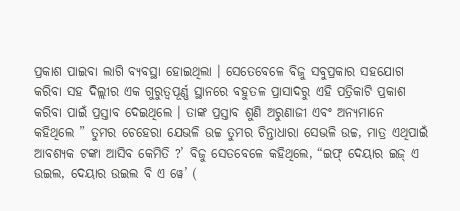ପ୍ରକାଶ ପାଇବା ଲାଗି ବ୍ୟବସ୍ଥା ହୋଇଥିଲା । ସେତେବେଳେ ବିଜୁ ସବୁପ୍ରକାର ସହଯୋଗ କରିବା ସହ ଦିଲ୍ଲୀର ଏକ ଗୁରୁତ୍ୱପୂର୍ଣ୍ଣ ସ୍ଥାନରେ ବହୁତଳ ପ୍ରାସାଦରୁ ଏହି ପତ୍ରିକାଟି ପ୍ରକାଶ କରିବା ପାଇଁ ପ୍ରସ୍ତାବ ଦେଇଥିଲେ । ତାଙ୍କ ପ୍ରସ୍ତାବ ଶୁଣି ଅରୁଣାଜୀ ଏବଂ ଅନ୍ୟମାନେ କହିଥିଲେ ” ତୁମର ଚେହେରା ଯେଭଳି ଉଚ୍ଚ ତୁମର ଚିନ୍ତାଧାରା ସେଭଳି ଉଚ୍ଚ, ମାତ୍ର ଏଥିପାଇଁ ଆବଶ୍ୟକ ଟଙ୍କା ଆସିବ କେମିତି ?’ ବିଜୁ ସେତବେଳେ କହିଥିଲେ, “ଇଫ୍ ଦେୟାର ଇଜ୍ ଏ ଉଇଲ, ଦେୟାର ଉଇଲ ବି ଏ ୱେ’ (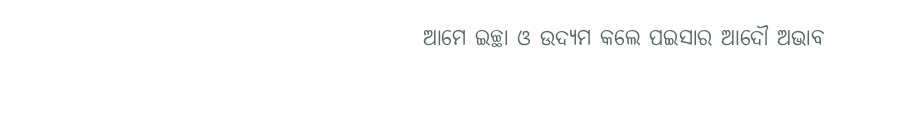ଆମେ ଇଚ୍ଛା ଓ ଉଦ୍ୟମ କଲେ ପଇସାର ଆଦୌ ଅଭାବ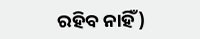ରହିବ ନାହିଁ)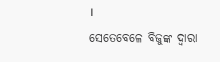।
ସେତେବେଳେ ବିଜୁଙ୍କ ଦ୍ୱାରା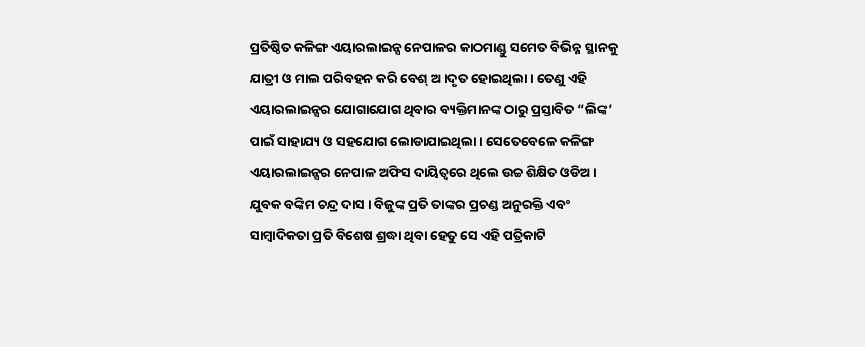ପ୍ରତିଷ୍ଠିତ କଳିଙ୍ଗ ଏୟାରଲାଇନ୍ସ ନେପାଳର କାଠମାଣ୍ଡୁ ସମେତ ବିଭିନ୍ନ ସ୍ଥାନକୁ ଯାତ୍ରୀ ଓ ମାଲ ପରିବହନ କରି ବେଶ୍ ଅ ।ଦୃତ ହୋଇଥିଲା । ତେଣୁ ଏହି ଏୟାରଲାଇନ୍ସର ଯୋଗାଯୋଗ ଥିବାର ବ୍ୟକ୍ତିମାନଙ୍କ ଠାରୁ ପ୍ରସ୍ତାବିତ “ଲିଙ୍କ’ ପାଇଁ ସାହାଯ୍ୟ ଓ ସହଯୋଗ ଲୋଡାଯାଇଥିଲା । ସେତେବେଳେ କଳିଙ୍ଗ ଏୟାରଲାଇନ୍ସର ନେପାଳ ଅଫିସ ଦାୟିତ୍ୱରେ ଥିଲେ ଉଚ୍ଚ ଶିକ୍ଷିତ ଓଡିଅ । ଯୁବକ ବଙ୍କିମ ଚନ୍ଦ୍ର ଦାସ । ବିଜୁଙ୍କ ପ୍ରତି ତାଙ୍କର ପ୍ରଚଣ୍ଡ ଅନୁରକ୍ତି ଏବଂ ସାମ୍ବାଦିକତା ପ୍ରତି ବିଶେଷ ଶ୍ରଦ୍ଧା ଥିବା ହେତୁ ସେ ଏହି ପତ୍ରିକାଟି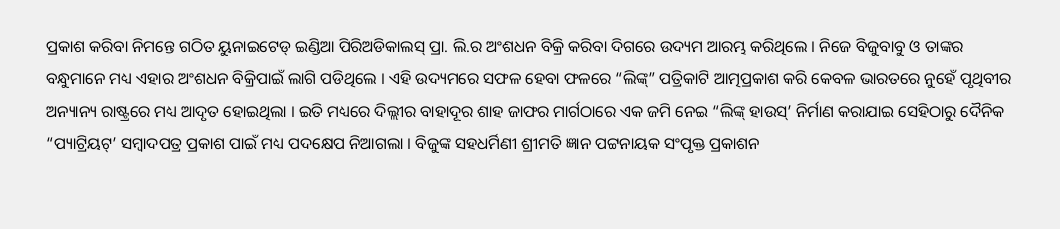ପ୍ରକାଶ କରିବା ନିମନ୍ତେ ଗଠିତ ୟୁନାଇଟେଡ୍ ଇଣ୍ଡିଆ ପିରିଅଡିକାଲସ୍ ପ୍ରା. ଲି.ର ଅଂଶଧନ ବିକ୍ରି କରିବା ଦିଗରେ ଉଦ୍ୟମ ଆରମ୍ଭ କରିଥିଲେ । ନିଜେ ବିଜୁବାବୁ ଓ ତାଙ୍କର ବନ୍ଧୁମାନେ ମଧ୍ୟ ଏହାର ଅଂଶଧନ ବିକ୍ରିପାଇଁ ଲାଗି ପଡିଥିଲେ । ଏହି ଉଦ୍ୟମରେ ସଫଳ ହେବା ଫଳରେ “ଲିଙ୍କ୍” ପତ୍ରିକାଟି ଆତ୍ମପ୍ରକାଶ କରି କେବଳ ଭାରତରେ ନୁହେଁ ପୃଥିବୀର ଅନ୍ୟାନ୍ୟ ରାଷ୍ଟ୍ରରେ ମଧ୍ୟ ଆଦୃତ ହୋଇଥିଲା । ଇତି ମଧ୍ୟରେ ଦିଲ୍ଲୀର ବାହାଦୂର ଶାହ ଜାଫର ମାର୍ଗଠାରେ ଏକ ଜମି ନେଇ “ଲିଙ୍କ୍ ହାଉସ୍’ ନିର୍ମାଣ କରାଯାଇ ସେହିଠାରୁ ଦୈନିକ “ପ୍ୟାଟ୍ରିୟଟ୍’ ସମ୍ବାଦପତ୍ର ପ୍ରକାଶ ପାଇଁ ମଧ୍ୟ ପଦକ୍ଷେପ ନିଆଗଲା । ବିଜୁଙ୍କ ସହଧର୍ମିଣୀ ଶ୍ରୀମତି ଜ୍ଞାନ ପଟ୍ଟନାୟକ ସଂପୃକ୍ତ ପ୍ରକାଶନ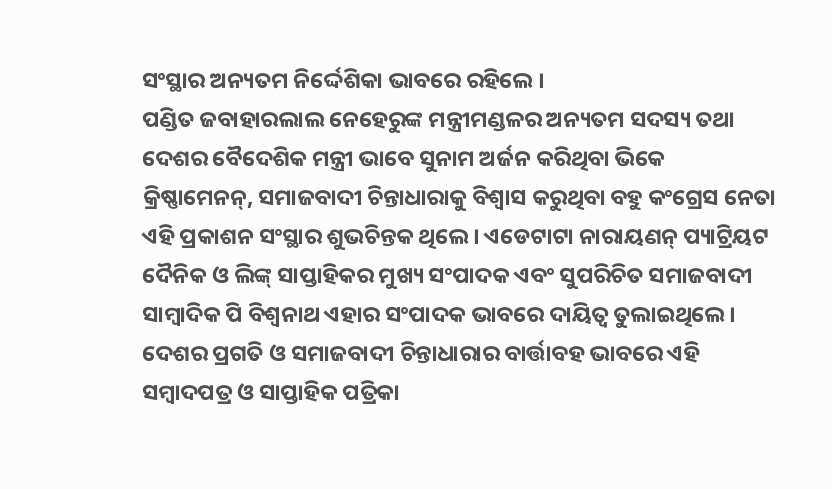ସଂସ୍ଥାର ଅନ୍ୟତମ ନିର୍ଦ୍ଦେଶିକା ଭାବରେ ରହିଲେ ।
ପଣ୍ଡିତ ଜବାହାରଲାଲ ନେହେରୁଙ୍କ ମନ୍ତ୍ରୀମଣ୍ଡଳର ଅନ୍ୟତମ ସଦସ୍ୟ ତଥା ଦେଶର ବୈଦେଶିକ ମନ୍ତ୍ରୀ ଭାବେ ସୁନାମ ଅର୍ଜନ କରିଥିବା ଭିକେ କ୍ରିଷ୍ଣାମେନନ୍, ସମାଜବାଦୀ ଚିନ୍ତାଧାରାକୁ ବିଶ୍ୱାସ କରୁଥିବା ବହୁ କଂଗ୍ରେସ ନେତା ଏହି ପ୍ରକାଶନ ସଂସ୍ଥାର ଶୁଭଚିନ୍ତକ ଥିଲେ । ଏଡେଟାଟା ନାରାୟଣନ୍ ପ୍ୟାଟ୍ରିୟଟ ଦୈନିକ ଓ ଲିଙ୍କ୍ ସାପ୍ତାହିକର ମୁଖ୍ୟ ସଂପାଦକ ଏବଂ ସୁପରିଚିତ ସମାଜବାଦୀ ସାମ୍ବାଦିକ ପି ବିଶ୍ୱନାଥ ଏହାର ସଂପାଦକ ଭାବରେ ଦାୟିତ୍ୱ ତୁଲାଇଥିଲେ । ଦେଶର ପ୍ରଗତି ଓ ସମାଜବାଦୀ ଚିନ୍ତାଧାରାର ବାର୍ତ୍ତାବହ ଭାବରେ ଏହି ସମ୍ବାଦପତ୍ର ଓ ସାପ୍ତାହିକ ପତ୍ରିକା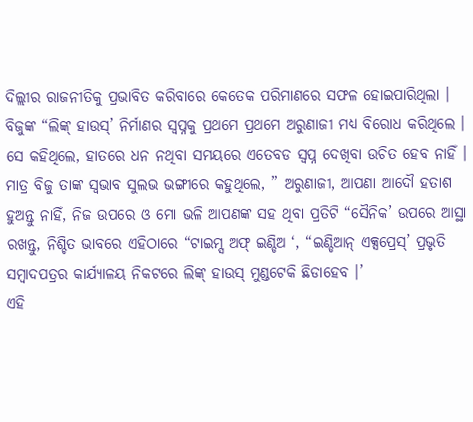ଦିଲ୍ଲୀର ରାଜନୀତିକୁ ପ୍ରଭାବିତ କରିବାରେ କେତେକ ପରିମାଣରେ ସଫଳ ହୋଇପାରିଥିଲା ।
ବିଜୁଙ୍କ “ଲିଙ୍କ୍ ହାଉସ୍’ ନିର୍ମାଣର ସ୍ୱପ୍ନକୁ ପ୍ରଥମେ ପ୍ରଥମେ ଅରୁଣାଜୀ ମଧ୍ୟ ବିରୋଧ କରିଥିଲେ । ସେ କହିଥିଲେ, ହାତରେ ଧନ ନଥିବା ସମୟରେ ଏତେବଡ ସ୍ୱପ୍ନ ଦେଖିବା ଉଚିତ ହେବ ନାହିଁ । ମାତ୍ର ବିଜୁ ତାଙ୍କ ସ୍ୱଭାବ ସୁଲଭ ଭଙ୍ଗୀରେ କହୁଥିଲେ, ” ଅରୁଣାଜୀ, ଆପଣା ଆଦୌ ହତାଶ ହୁଅନ୍ତୁ ନାହିଁ, ନିଜ ଉପରେ ଓ ମୋ ଭଳି ଆପଣଙ୍କ ସହ ଥିବା ପ୍ରତିଟି “ସୈନିକ’ ଉପରେ ଆସ୍ଥା ରଖନ୍ତୁ, ନିଶ୍ଚିତ ଭାବରେ ଏହିଠାରେ “ଟାଇମ୍ସ ଅଫ୍ ଇଣ୍ଡିଅ ‘, “ଇଣ୍ଡିଆନ୍ ଏକ୍ସପ୍ରେସ୍’ ପ୍ରଭୃତି ସମ୍ବାଦପତ୍ରର କାର୍ଯ୍ୟାଳୟ ନିକଟରେ ଲିଙ୍କ୍ ହାଉସ୍ ମୁଣ୍ଡଟେକି ଛିଡାହେବ ।’
ଏହି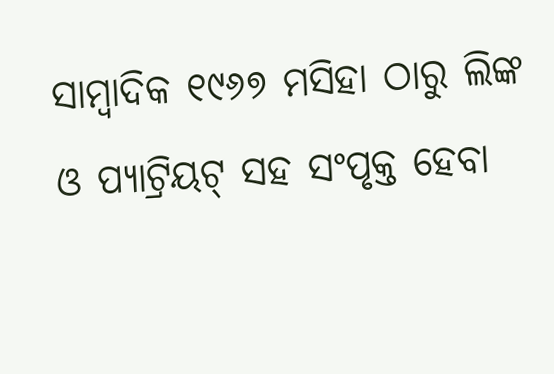ସାମ୍ବାଦିକ ୧୯୬୭ ମସିହା ଠାରୁ ଲିଙ୍କ ଓ ପ୍ୟାଟ୍ରିୟଟ୍ ସହ ସଂପୃକ୍ତ ହେବା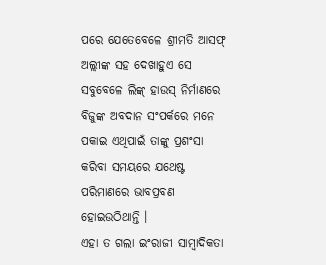ପରେ ଯେତେବେଳେ ଶ୍ରୀମତି ଆସଫ୍ ଅଲ୍ଲୀଙ୍କ ସହ ଦେଖାହୁଏ ସେ ସବୁବେଳେ ଲିଙ୍କ୍ ହାଉସ୍ ନିର୍ମାଣରେ ବିଜୁଙ୍କ ଅବଦାନ ସଂପର୍କରେ ମନେ ପକାଇ ଏଥିପାଇଁ ତାଙ୍କୁ ପ୍ରଶଂସା କରିବା ସମୟରେ ଯଥେଷ୍ଟ ପରିମାଣରେ ଭାବପ୍ରବଣ ହୋଇଉଠିଥାନ୍ତି ।
ଏହା ତ ଗଲା ଇଂରାଜୀ ସାମ୍ବାଦିକତା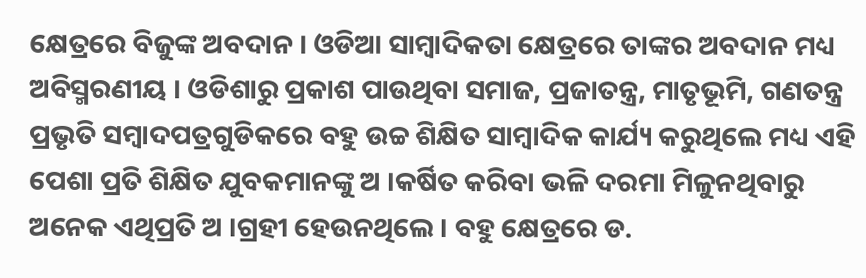କ୍ଷେତ୍ରରେ ବିଜୁଙ୍କ ଅବଦାନ । ଓଡିଆ ସାମ୍ବାଦିକତା କ୍ଷେତ୍ରରେ ତାଙ୍କର ଅବଦାନ ମଧ୍ୟ ଅବିସ୍ମରଣୀୟ । ଓଡିଶାରୁ ପ୍ରକାଶ ପାଉଥିବା ସମାଜ, ପ୍ରଜାତନ୍ତ୍ର, ମାତୃଭୂମି, ଗଣତନ୍ତ୍ର ପ୍ରଭୃତି ସମ୍ବାଦପତ୍ରଗୁଡିକରେ ବହୁ ଉଚ୍ଚ ଶିକ୍ଷିତ ସାମ୍ବାଦିକ କାର୍ଯ୍ୟ କରୁଥିଲେ ମଧ୍ୟ ଏହି ପେଶା ପ୍ରତି ଶିକ୍ଷିତ ଯୁବକମାନଙ୍କୁ ଅ ।କର୍ଷିତ କରିବା ଭଳି ଦରମା ମିଳୁନଥିବାରୁ ଅନେକ ଏଥିପ୍ରତି ଅ ।ଗ୍ରହୀ ହେଉନଥିଲେ । ବହୁ କ୍ଷେତ୍ରରେ ଡ.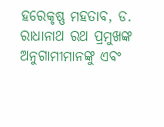ହରେକୃଷ୍ଣ ମହତାବ, ଡ. ରାଧାନାଥ ରଥ ପ୍ରମୁଖଙ୍କ ଅନୁଗାମୀମାନଙ୍କୁ ଏବଂ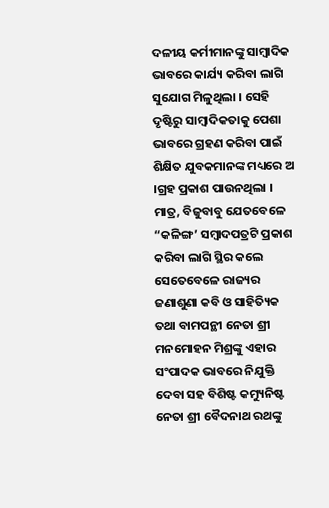ଦଳୀୟ କର୍ମୀମାନଙ୍କୁ ସାମ୍ବାଦିକ ଭାବରେ କାର୍ଯ୍ୟ କରିବା ଲାଗି ସୁଯୋଗ ମିଳୁଥିଲା । ସେହି ଦୃଷ୍ଟିରୁ ସାମ୍ବାଦିକତାକୁ ପେଶା ଭାବରେ ଗ୍ରହଣ କରିବା ପାଇଁ ଶିକ୍ଷିତ ଯୁବକମାନଙ୍କ ମଧ୍ୟରେ ଅ ।ଗ୍ରହ ପ୍ରକାଶ ପାଉନଥିଲା । ମାତ୍ର, ବିଜୁବାବୁ ଯେତବେଳେ “କଳିଙ୍ଗ’ ସମ୍ବାଦପତ୍ରଟି ପ୍ରକାଶ କରିବା ଲାଗି ସ୍ଥିର କଲେ ସେତେବେଳେ ରାଜ୍ୟର ଜଣାଶୁଣା କବି ଓ ସାହିତ୍ୟିକ ତଥା ବାମପନ୍ଥୀ ନେତା ଶ୍ରୀ ମନମୋହନ ମିଶ୍ରଙ୍କୁ ଏହାର ସଂପାଦକ ଭାବରେ ନିଯୁକ୍ତି ଦେବା ସହ ବିଶିଷ୍ଟ କମ୍ୟୁନିଷ୍ଟ ନେତା ଶ୍ରୀ ବୈଦନାଥ ରଥଙ୍କୁ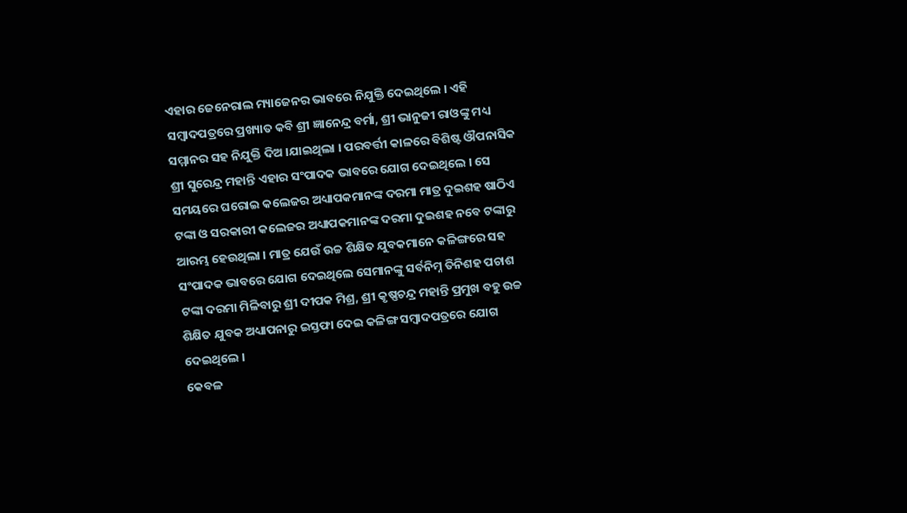ଏହାର ଜେନେରାଲ ମ୍ୟାଜେନର ଭାବରେ ନିଯୁକ୍ତି ଦେଇଥିଲେ । ଏହି ସମ୍ବାଦପତ୍ରରେ ପ୍ରଖ୍ୟାତ କବି ଶ୍ରୀ ଜ୍ଞାନେନ୍ଦ୍ର ବର୍ମା, ଶ୍ରୀ ଭାନୁଜୀ ରାଓଙ୍କୁ ମଧ୍ୟ ସମ୍ମାନର ସହ ନିଯୁକ୍ତି ଦିଅ ।ଯାଇଥିଲା । ପରବର୍ତ୍ତୀ କାଳରେ ବିଶିଷ୍ଟ ଔପନାସିକ ଶ୍ରୀ ସୁରେନ୍ଦ୍ର ମହାନ୍ତି ଏହାର ସଂପାଦକ ଭାବରେ ଯୋଗ ଦେଇଥିଲେ । ସେ ସମୟରେ ଘରୋଇ କଲେଜର ଅଧ୍ୟାପକମାନଙ୍କ ଦରମା ମାତ୍ର ଦୁଇଶହ ଷାଠିଏ ଟଙ୍କା ଓ ସରକାରୀ କଲେଜର ଅଧ୍ୟାପକମାନଙ୍କ ଦରମା ଦୁଇଶହ ନବେ ଟଙ୍କାରୁ ଆରମ୍ଭ ହେଉଥିଲା । ମାତ୍ର ଯେଉଁ ଉଚ୍ଚ ଶିକ୍ଷିତ ଯୁବକମାନେ କଳିଙ୍ଗରେ ସହ ସଂପାଦକ ଭାବରେ ଯୋଗ ଦେଇଥିଲେ ସେମାନଙ୍କୁ ସର୍ବନିମ୍ନ ତିନିଶହ ପଚାଶ ଟଙ୍କା ଦରମା ମିଳିବାରୁ ଶ୍ରୀ ଦୀପକ ମିଶ୍ର, ଶ୍ରୀ କୃଷ୍ଣଚନ୍ଦ୍ର ମହାନ୍ତି ପ୍ରମୁଖ ବହୁ ଉଚ୍ଚ ଶିକ୍ଷିତ ଯୁବକ ଅଧ୍ୟାପନାରୁ ଇସ୍ତଫା ଦେଇ କଳିଙ୍ଗ ସମ୍ବାଦପତ୍ରରେ ଯୋଗ ଦେଇଥିଲେ ।
କେବଳ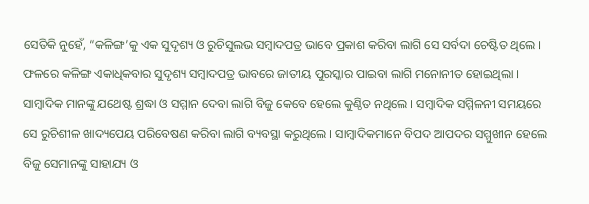ସେତିକି ନୁହେଁ, “କଳିଙ୍ଗ’କୁ ଏକ ସୁଦୃଶ୍ୟ ଓ ରୁଚିସୁଲଭ ସମ୍ବାଦପତ୍ର ଭାବେ ପ୍ରକାଶ କରିବା ଲାଗି ସେ ସର୍ବଦା ଚେଷ୍ଟିତ ଥିଲେ । ଫଳରେ କଳିଙ୍ଗ ଏକାଧିକବାର ସୁଦୃଶ୍ୟ ସମ୍ବାଦପତ୍ର ଭାବରେ ଜାତୀୟ ପୁରସ୍କାର ପାଇବା ଲାଗି ମନୋନୀତ ହୋଇଥିଲା ।
ସାମ୍ବାଦିକ ମାନଙ୍କୁ ଯଥେଷ୍ଟ ଶ୍ରଦ୍ଧା ଓ ସମ୍ମାନ ଦେବା ଲାଗି ବିଜୁ କେବେ ହେଲେ କୁଣ୍ଠିତ ନଥିଲେ । ସମ୍ବାଦିକ ସମ୍ମିଳନୀ ସମୟରେ ସେ ରୁଚିଶୀଳ ଖାଦ୍ୟପେୟ ପରିବେଷଣ କରିବା ଲାଗି ବ୍ୟବସ୍ଥା କରୁଥିଲେ । ସାମ୍ବାଦିକମାନେ ବିପଦ ଆପଦର ସମ୍ମୁଖୀନ ହେଲେ ବିଜୁ ସେମାନଙ୍କୁ ସାହାଯ୍ୟ ଓ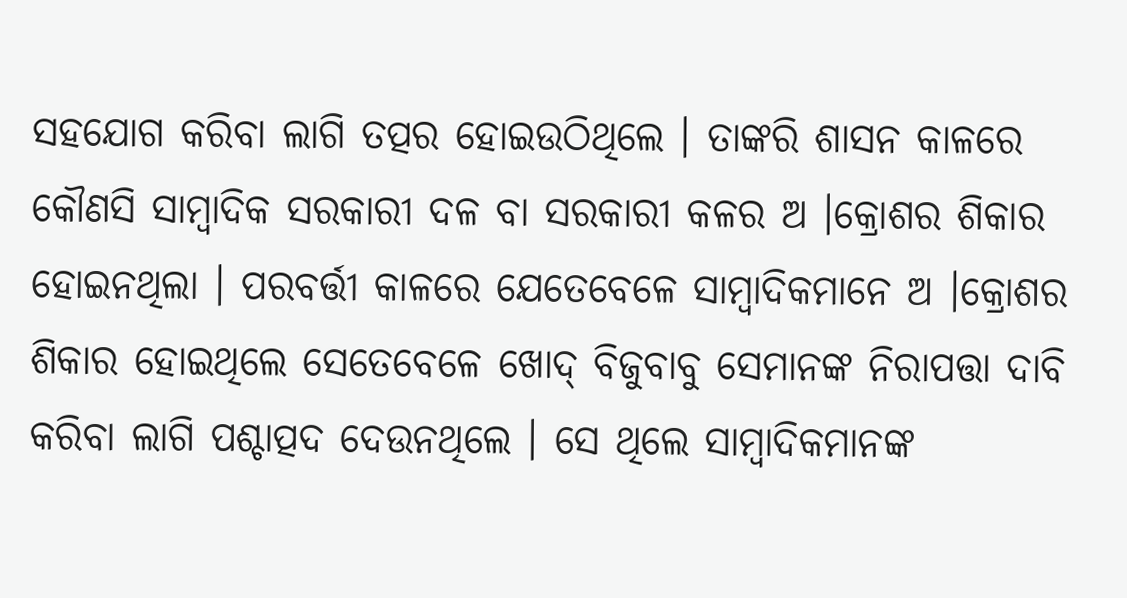ସହଯୋଗ କରିବା ଲାଗି ତତ୍ପର ହୋଇଉଠିଥିଲେ । ତାଙ୍କରି ଶାସନ କାଳରେ କୌଣସି ସାମ୍ବାଦିକ ସରକାରୀ ଦଳ ବା ସରକାରୀ କଳର ଅ ।କ୍ରୋଶର ଶିକାର ହୋଇନଥିଲା । ପରବର୍ତ୍ତୀ କାଳରେ ଯେତେବେଳେ ସାମ୍ବାଦିକମାନେ ଅ ।କ୍ରୋଶର ଶିକାର ହୋଇଥିଲେ ସେତେବେଳେ ଖୋଦ୍ ବିଜୁବାବୁ ସେମାନଙ୍କ ନିରାପତ୍ତା ଦାବି କରିବା ଲାଗି ପଶ୍ଚାତ୍ପଦ ଦେଉନଥିଲେ । ସେ ଥିଲେ ସାମ୍ବାଦିକମାନଙ୍କ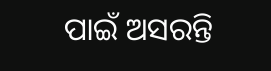ପାଇଁ ଅସରନ୍ତି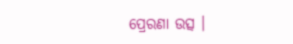ପ୍ରେରଣା ଉତ୍ସ ।